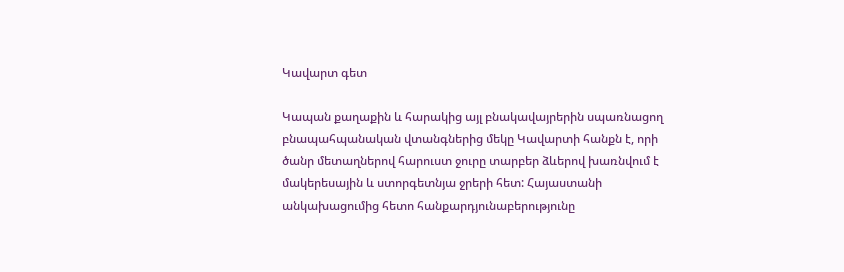Կավարտ գետ

Կապան քաղաքին և հարակից այլ բնակավայրերին սպառնացող բնապահպանական վտանգներից մեկը Կավարտի հանքն է, որի ծանր մետաղներով հարուստ ջուրը տարբեր ձևերով խառնվում է մակերեսային և ստորգետնյա ջրերի հետ: Հայաստանի անկախացումից հետո հանքարդյունաբերությունը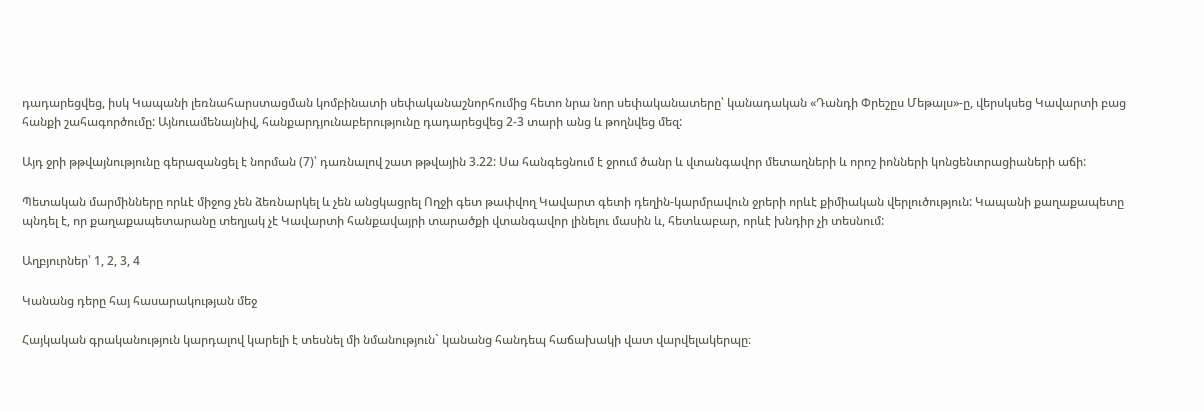դադարեցվեց, իսկ Կապանի լեռնահարստացման կոմբինատի սեփականաշնորհումից հետո նրա նոր սեփականատերը՝ կանադական «Դանդի Փրեշըս Մեթալս»-ը, վերսկսեց Կավարտի բաց հանքի շահագործումը: Այնուամենայնիվ, հանքարդյունաբերությունը դադարեցվեց 2-3 տարի անց և թողնվեց մեզ:

Այդ ջրի թթվայնությունը գերազանցել է նորման (7)՝ դառնալով շատ թթվային 3.22: Սա հանգեցնում է ջրում ծանր և վտանգավոր մետաղների և որոշ իոնների կոնցենտրացիաների աճի:

Պետական մարմինները որևէ միջոց չեն ձեռնարկել և չեն անցկացրել Ողջի գետ թափվող Կավարտ գետի դեղին-կարմրավուն ջրերի որևէ քիմիական վերլուծություն: Կապանի քաղաքապետը պնդել է, որ քաղաքապետարանը տեղյակ չէ Կավարտի հանքավայրի տարածքի վտանգավոր լինելու մասին և, հետևաբար, որևէ խնդիր չի տեսնում:

Աղբյուրներ՝ 1, 2, 3, 4

Կանանց դերը հայ հասարակության մեջ

Հայկական գրականություն կարդալով կարելի է տեսնել մի նմանություն` կանանց հանդեպ հաճախակի վատ վարվելակերպը։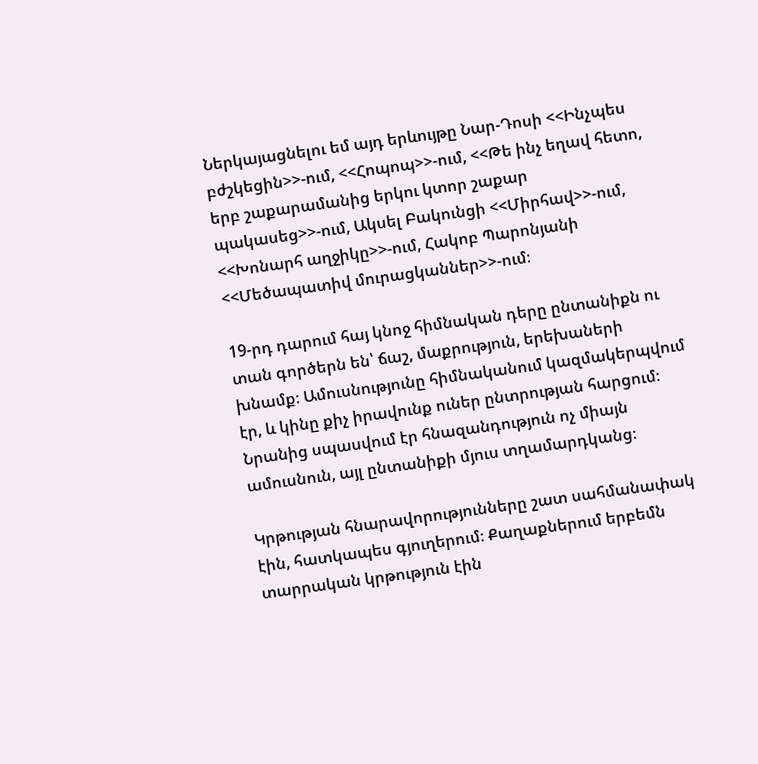Ներկայացնելու եմ այդ երևույթը Նար-Դոսի <<Ինչպես բժշկեցին>>-ում, <<Հոպոպ>>-ում, <<Թե ինչ եղավ հետո, երբ շաքարամանից երկու կտոր շաքար պակասեց>>-ում, Ակսել Բակունցի <<Միրհավ>>-ում, <<Խոնարհ աղջիկը>>-ում, Հակոբ Պարոնյանի <<Մեծապատիվ մուրացկաններ>>-ում։

19-րդ դարում հայ կնոջ հիմնական դերը ընտանիքն ու տան գործերն են՝ ճաշ, մաքրություն, երեխաների խնամք։ Ամուսնությունը հիմնականում կազմակերպվում էր, և կինը քիչ իրավունք ուներ ընտրության հարցում։ Նրանից սպասվում էր հնազանդություն ոչ միայն ամուսնուն, այլ ընտանիքի մյուս տղամարդկանց։

Կրթության հնարավորությունները շատ սահմանափակ էին, հատկապես գյուղերում։ Քաղաքներում երբեմն տարրական կրթություն էին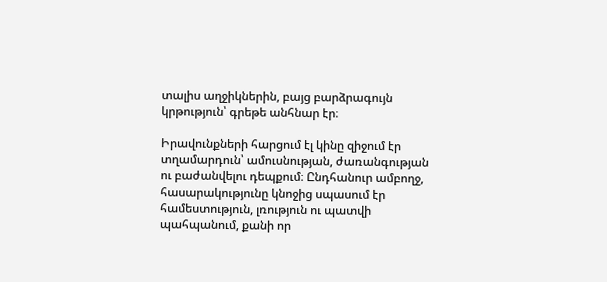տալիս աղջիկներին, բայց բարձրագույն կրթություն՝ գրեթե անհնար էր։

Իրավունքների հարցում էլ կինը զիջում էր տղամարդուն՝ ամուսնության, ժառանգության ու բաժանվելու դեպքում։ Ընդհանուր ամբողջ, հասարակությունը կնոջից սպասում էր համեստություն, լռություն ու պատվի պահպանում, քանի որ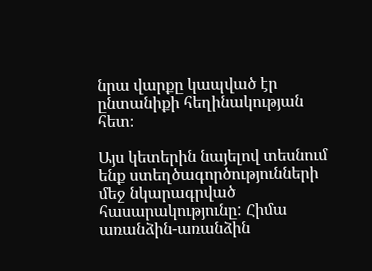նրա վարքը կապված էր ընտանիքի հեղինակության հետ։

Այս կետերին նայելով տեսնում ենք ստեղծագործությունների մեջ նկարագրված հասարակությունը: Հիմա առանձին-առանձին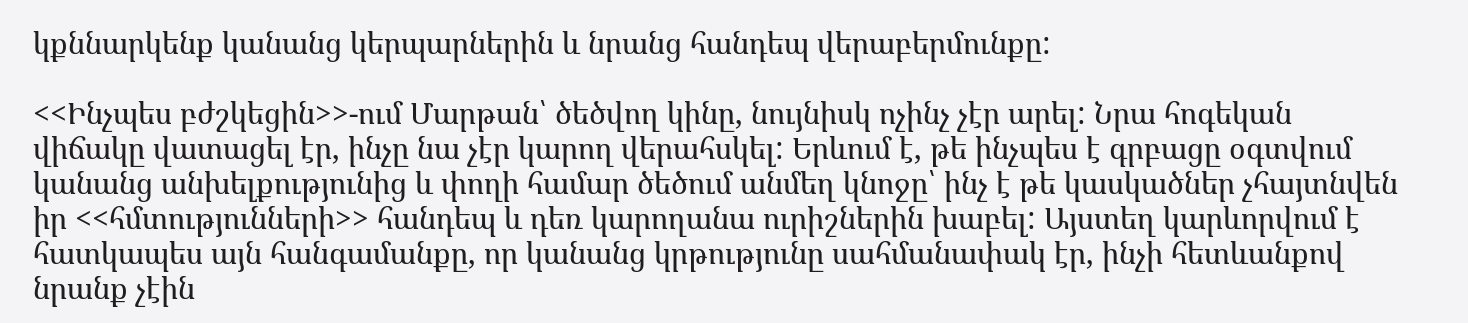կքննարկենք կանանց կերպարներին և նրանց հանդեպ վերաբերմունքը:

<<Ինչպես բժշկեցին>>-ում Մարթան՝ ծեծվող կինը, նույնիսկ ոչինչ չէր արել: Նրա հոգեկան վիճակը վատացել էր, ինչը նա չէր կարող վերահսկել: Երևում է, թե ինչպես է գրբացը օգտվում կանանց անխելքությունից և փողի համար ծեծում անմեղ կնոջը՝ ինչ է թե կասկածներ չհայտնվեն իր <<հմտությունների>> հանդեպ և դեռ կարողանա ուրիշներին խաբել: Այստեղ կարևորվում է հատկապես այն հանգամանքը, որ կանանց կրթությունը սահմանափակ էր, ինչի հետևանքով նրանք չէին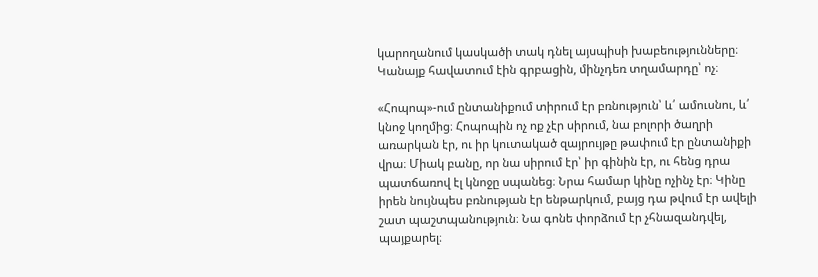կարողանում կասկածի տակ դնել այսպիսի խաբեությունները։ Կանայք հավատում էին գրբացին, մինչդեռ տղամարդը՝ ոչ։

«Հոպոպ»-ում ընտանիքում տիրում էր բռնություն՝ և՛ ամուսնու, և՛ կնոջ կողմից։ Հոպոպին ոչ ոք չէր սիրում, նա բոլորի ծաղրի առարկան էր, ու իր կուտակած զայրույթը թափում էր ընտանիքի վրա։ Միակ բանը, որ նա սիրում էր՝ իր գինին էր, ու հենց դրա պատճառով էլ կնոջը սպանեց։ Նրա համար կինը ոչինչ էր։ Կինը իրեն նույնպես բռնության էր ենթարկում, բայց դա թվում էր ավելի շատ պաշտպանություն։ Նա գոնե փորձում էր չհնազանդվել, պայքարել։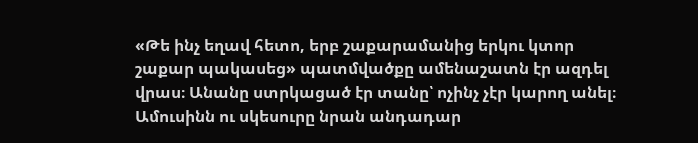«Թե ինչ եղավ հետո, երբ շաքարամանից երկու կտոր շաքար պակասեց» պատմվածքը ամենաշատն էր ազդել վրաս։ Անանը ստրկացած էր տանը՝ ոչինչ չէր կարող անել։ Ամուսինն ու սկեսուրը նրան անդադար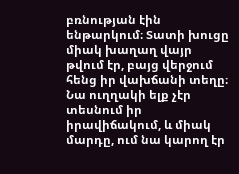բռնության էին ենթարկում։ Տատի խուցը միակ խաղաղ վայր թվում էր, բայց վերջում հենց իր վախճանի տեղը։ Նա ուղղակի ելք չէր տեսնում իր իրավիճակում, և միակ մարդը, ում նա կարող էր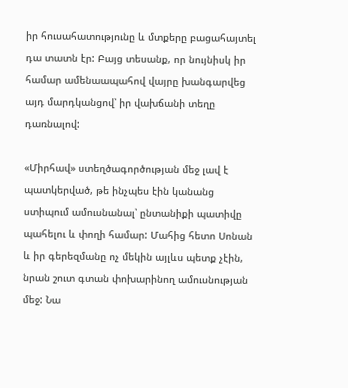իր հուսահատությունը և մտքերը բացահայտել դա տատն էր: Բայց տեսանք, որ նույնիսկ իր համար ամենաապահով վայրը խանգարվեց այդ մարդկանցով՝ իր վախճանի տեղը դառնալով:

«Միրհավ» ստեղծագործության մեջ լավ է պատկերված, թե ինչպես էին կանանց ստիպում ամուսնանալ՝ ընտանիքի պատիվը պահելու և փողի համար: Մահից հետո Սոնան և իր գերեզմանը ոչ մեկին այլևս պետք չէին, նրան շուտ գտան փոխարինող ամուսնության մեջ: Նա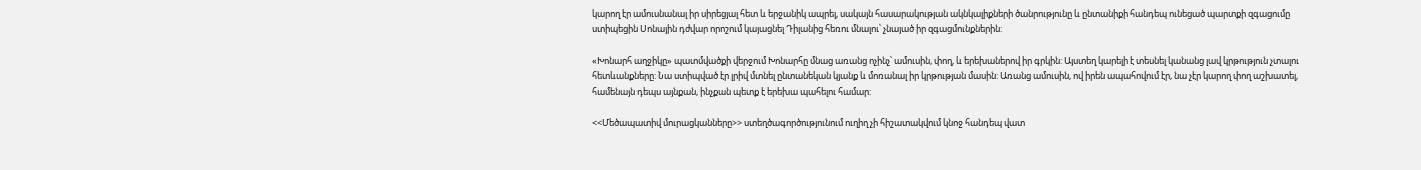կարող էր ամուսնանալ իր սիրեցյալ հետ և երջանիկ ապրել, սակայն հասարակության ակնկալիքների ծանրությունը և ընտանիքի հանդեպ ունեցած պարտքի զգացումը ստիպեցին Սոնային դժվար որոշում կայացնել Դիլանից հեռու մնալու՝ չնայած իր զգացմունքներին:

«Խոնարհ աղջիկը» պատմվածքի վերջում Խոնարհը մնաց առանց ոչինչ՝ ամուսին, փող, և երեխաներով իր գրկին: Այստեղ կարելի է տեսնել կանանց լավ կրթություն չտալու հետևանքները: Նա ստիպված էր լրիվ մտնել ընտանեկան կյանք և մոռանալ իր կրթության մասին: Առանց ամուսին, ով իրեն ապահովում էր, նա չէր կարող փող աշխատել, համենայն դեպս այնքան, ինչքան պետք է երեխա պահելու համար:

<<Մեծապատիվ մուրացկանները>> ստեղծագործությունում ուղիղ չի հիշատակվում կնոջ հանդեպ վատ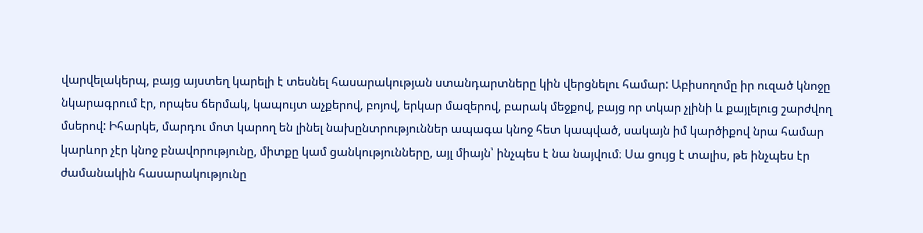վարվելակերպ, բայց այստեղ կարելի է տեսնել հասարակության ստանդարտները կին վերցնելու համար: Աբիսողոմը իր ուզած կնոջը նկարագրում էր, որպես ճերմակ, կապույտ աչքերով, բոյով, երկար մազերով, բարակ մեջքով, բայց որ տկար չլինի և քայլելուց շարժվող մսերով: Իհարկե, մարդու մոտ կարող են լինել նախընտրություններ ապագա կնոջ հետ կապված, սակայն իմ կարծիքով նրա համար կարևոր չէր կնոջ բնավորությունը, միտքը կամ ցանկությունները, այլ միայն՝ ինչպես է նա նայվում։ Սա ցույց է տալիս, թե ինչպես էր ժամանակին հասարակությունը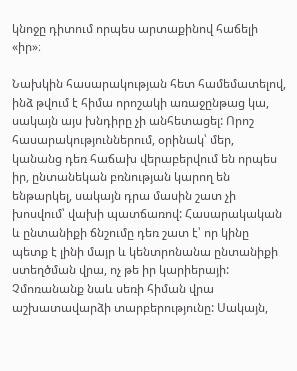կնոջը դիտում որպես արտաքինով հաճելի «իր»։

Նախկին հասարակության հետ համեմատելով, ինձ թվում է հիմա որոշակի առաջընթաց կա, սակայն այս խնդիրը չի անհետացել: Որոշ հասարակություններում, օրինակ՝ մեր, կանանց դեռ հաճախ վերաբերվում են որպես իր, ընտանեկան բռնության կարող են ենթարկել, սակայն դրա մասին շատ չի խոսվում՝ վախի պատճառով: Հասարակական և ընտանիքի ճնշումը դեռ շատ է՝ որ կինը պետք է լինի մայր և կենտրոնանա ընտանիքի ստեղծման վրա, ոչ թե իր կարիերայի: Չմոռանանք նաև սեռի հիման վրա աշխատավարձի տարբերությունը: Սակայն,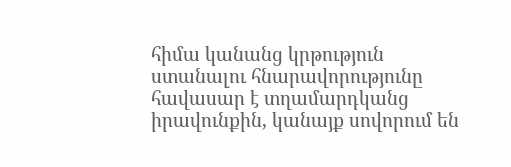հիմա կանանց կրթություն ստանալու հնարավորությունը հավասար է տղամարդկանց իրավունքին, կանայք սովորում են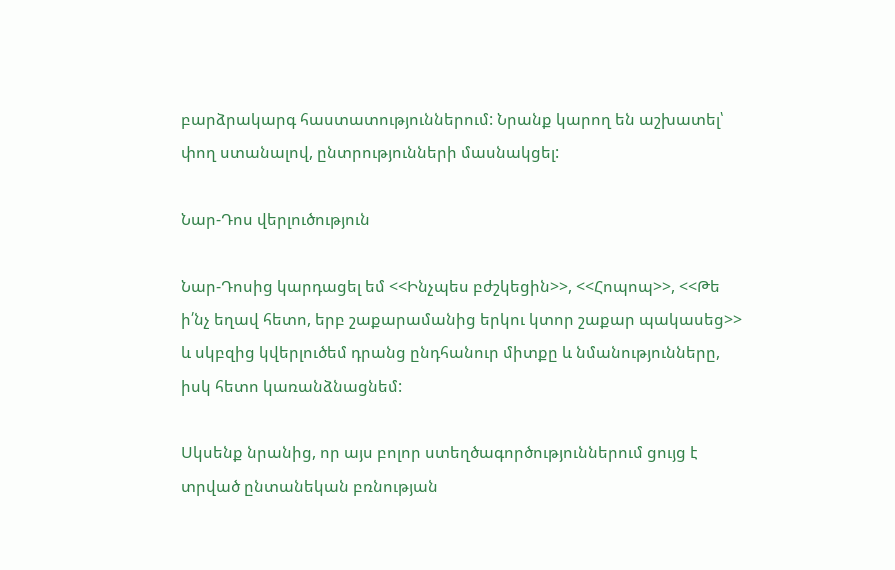բարձրակարգ հաստատություններում: Նրանք կարող են աշխատել՝ փող ստանալով, ընտրությունների մասնակցել:

Նար-Դոս վերլուծություն

Նար-Դոսից կարդացել եմ <<Ինչպես բժշկեցին>>, <<Հոպոպ>>, <<Թե ի՛նչ եղավ հետո, երբ շաքարամանից երկու կտոր շաքար պակասեց>> և սկբզից կվերլուծեմ դրանց ընդհանուր միտքը և նմանությունները, իսկ հետո կառանձնացնեմ:

Սկսենք նրանից, որ այս բոլոր ստեղծագործություններում ցույց է տրված ընտանեկան բռնության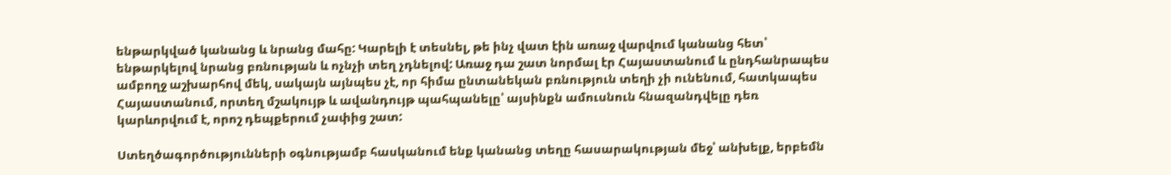ենթարկված կանանց և նրանց մահը: Կարելի է տեսնել, թե ինչ վատ էին առաջ վարվում կանանց հետ՝ ենթարկելով նրանց բռնության և ոչնչի տեղ չդնելով: Առաջ դա շատ նորմալ էր Հայաստանում և ընդհանրապես ամբողջ աշխարհով մեկ, սակայն այնպես չէ, որ հիմա ընտանեկան բռնություն տեղի չի ունենում, հատկապես Հայաստանում, որտեղ մշակույթ և ավանդույթ պահպանելը՝ այսինքն ամուսնուն հնազանդվելը դեռ կարևորվում է, որոշ դեպքերում չափից շատ:

Ստեղծագործությունների օգնությամբ հասկանում ենք կանանց տեղը հասարակության մեջ՝ անխելք, երբեմն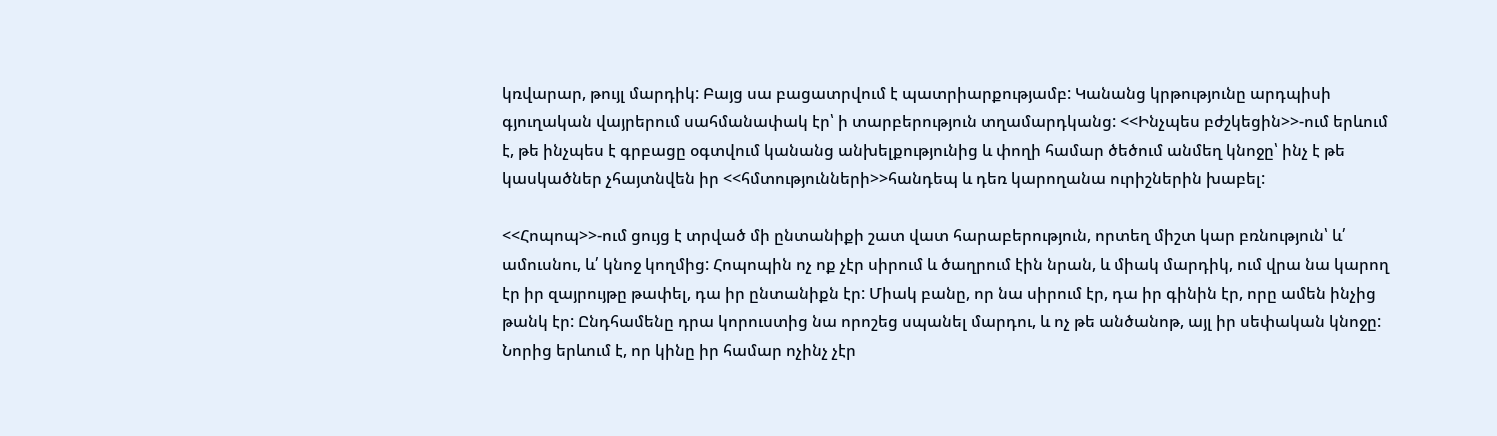կռվարար, թույլ մարդիկ: Բայց սա բացատրվում է պատրիարքությամբ: Կանանց կրթությունը արդպիսի գյուղական վայրերում սահմանափակ էր՝ ի տարբերություն տղամարդկանց: <<Ինչպես բժշկեցին>>-ում երևում է, թե ինչպես է գրբացը օգտվում կանանց անխելքությունից և փողի համար ծեծում անմեղ կնոջը՝ ինչ է թե կասկածներ չհայտնվեն իր <<հմտությունների>>հանդեպ և դեռ կարողանա ուրիշներին խաբել:

<<Հոպոպ>>-ում ցույց է տրված մի ընտանիքի շատ վատ հարաբերություն, որտեղ միշտ կար բռնություն՝ և՛ ամուսնու, և՛ կնոջ կողմից: Հոպոպին ոչ ոք չէր սիրում և ծաղրում էին նրան, և միակ մարդիկ, ում վրա նա կարող էր իր զայրույթը թափել, դա իր ընտանիքն էր: Միակ բանը, որ նա սիրում էր, դա իր գինին էր, որը ամեն ինչից թանկ էր: Ընդհամենը դրա կորուստից նա որոշեց սպանել մարդու, և ոչ թե անծանոթ, այլ իր սեփական կնոջը: Նորից երևում է, որ կինը իր համար ոչինչ չէր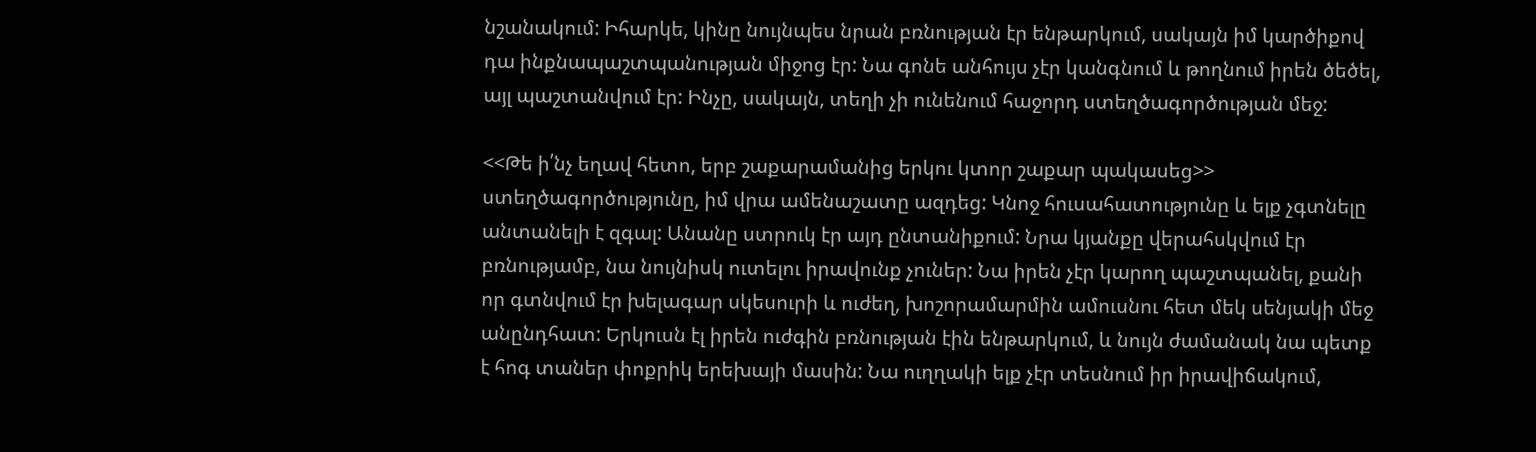նշանակում: Իհարկե, կինը նույնպես նրան բռնության էր ենթարկում, սակայն իմ կարծիքով դա ինքնապաշտպանության միջոց էր: Նա գոնե անհույս չէր կանգնում և թողնում իրեն ծեծել, այլ պաշտանվում էր: Ինչը, սակայն, տեղի չի ունենում հաջորդ ստեղծագործության մեջ:

<<Թե ի՛նչ եղավ հետո, երբ շաքարամանից երկու կտոր շաքար պակասեց>> ստեղծագործությունը, իմ վրա ամենաշատը ազդեց: Կնոջ հուսահատությունը և ելք չգտնելը անտանելի է զգալ: Անանը ստրուկ էր այդ ընտանիքում: Նրա կյանքը վերահսկվում էր բռնությամբ, նա նույնիսկ ուտելու իրավունք չուներ: Նա իրեն չէր կարող պաշտպանել, քանի որ գտնվում էր խելագար սկեսուրի և ուժեղ, խոշորամարմին ամուսնու հետ մեկ սենյակի մեջ անընդհատ: Երկուսն էլ իրեն ուժգին բռնության էին ենթարկում, և նույն ժամանակ նա պետք է հոգ տաներ փոքրիկ երեխայի մասին: Նա ուղղակի ելք չէր տեսնում իր իրավիճակում,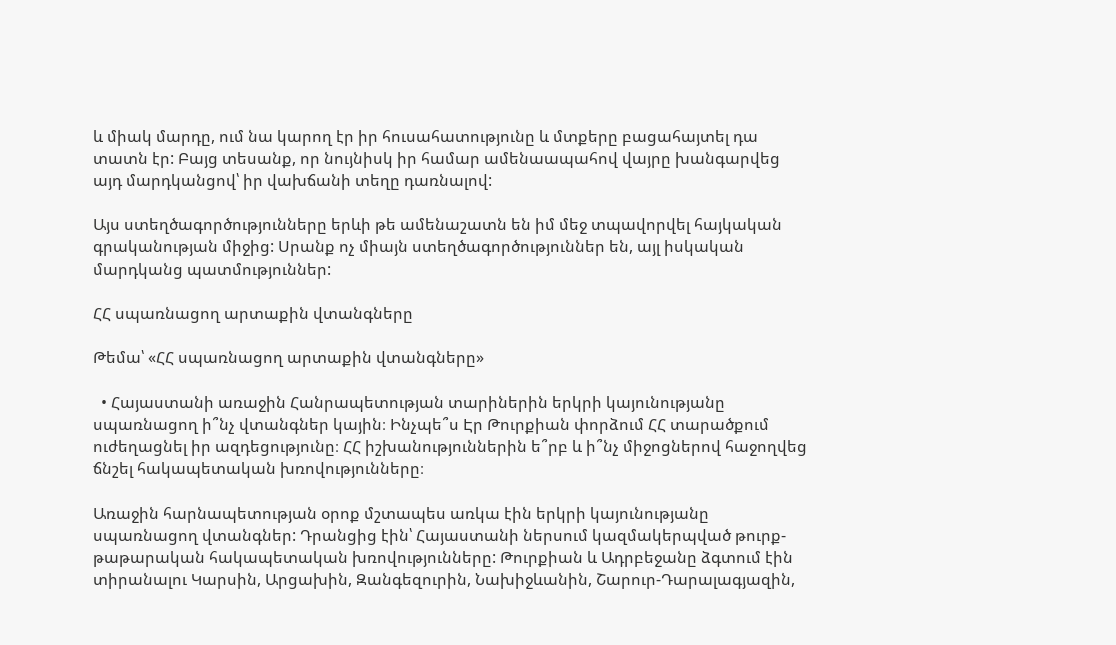և միակ մարդը, ում նա կարող էր իր հուսահատությունը և մտքերը բացահայտել դա տատն էր: Բայց տեսանք, որ նույնիսկ իր համար ամենաապահով վայրը խանգարվեց այդ մարդկանցով՝ իր վախճանի տեղը դառնալով:

Այս ստեղծագործությունները երևի թե ամենաշատն են իմ մեջ տպավորվել հայկական գրականության միջից: Սրանք ոչ միայն ստեղծագործություններ են, այլ իսկական մարդկանց պատմություններ:

ՀՀ սպառնացող արտաքին վտանգները

Թեմա՝ «ՀՀ սպառնացող արտաքին վտանգները»

  • Հայաստանի առաջին Հանրապետության տարիներին երկրի կայունությանը սպառնացող ի՞նչ վտանգներ կային։ Ինչպե՞ս Էր Թուրքիան փորձում ՀՀ տարածքում ուժեղացնել իր ազդեցությունը։ ՀՀ իշխանություններին ե՞րբ և ի՞նչ միջոցներով հաջողվեց ճնշել հակապետական խռովությունները։

Առաջին հարնապետության օրոք մշտապես առկա էին երկրի կայունությանը սպառնացող վտանգներ: Դրանցից էին՝ Հայաստանի ներսում կազմակերպված թուրք-թաթարական հակապետական խռովությունները: Թուրքիան և Ադրբեջանը ձգտում էին տիրանալու Կարսին, Արցախին, Զանգեզուրին, Նախիջևանին, Շարուր-Դարալագյազին,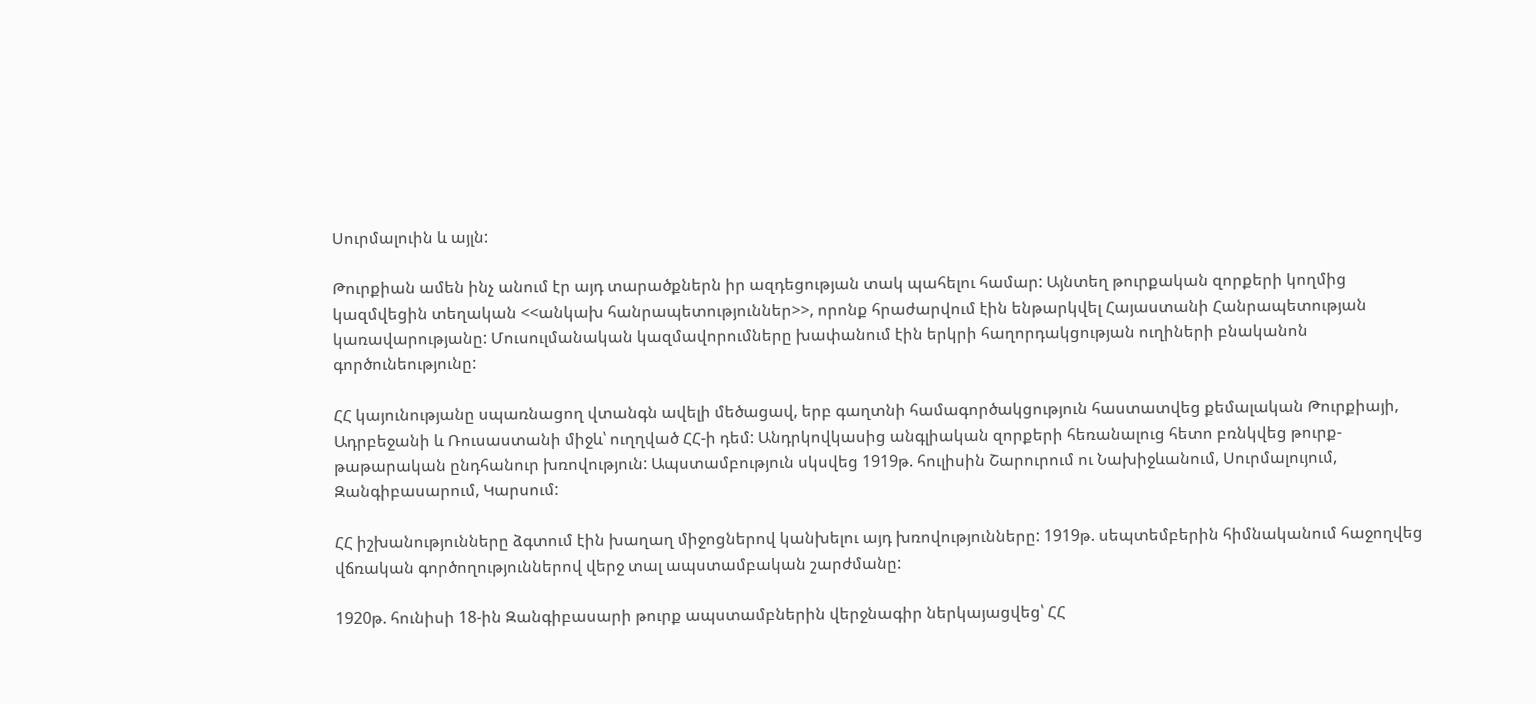Սուրմալուին և այլն:

Թուրքիան ամեն ինչ անում էր այդ տարածքներն իր ազդեցության տակ պահելու համար: Այնտեղ թուրքական զորքերի կողմից կազմվեցին տեղական <<անկախ հանրապետություններ>>, որոնք հրաժարվում էին ենթարկվել Հայաստանի Հանրապետության կառավարությանը: Մուսուլմանական կազմավորումները խափանում էին երկրի հաղորդակցության ուղիների բնականոն գործունեությունը:

ՀՀ կայունությանը սպառնացող վտանգն ավելի մեծացավ, երբ գաղտնի համագործակցություն հաստատվեց քեմալական Թուրքիայի, Ադրբեջանի և Ռուսաստանի միջև՝ ուղղված ՀՀ-ի դեմ: Անդրկովկասից անգլիական զորքերի հեռանալուց հետո բռնկվեց թուրք-թաթարական ընդհանուր խռովություն: Ապստամբություն սկսվեց 1919թ. հուլիսին Շարուրում ու Նախիջևանում, Սուրմալույում, Զանգիբասարում, Կարսում:

ՀՀ իշխանությունները ձգտում էին խաղաղ միջոցներով կանխելու այդ խռովությունները: 1919թ. սեպտեմբերին հիմնականում հաջողվեց վճռական գործողություններով վերջ տալ ապստամբական շարժմանը:

1920թ. հունիսի 18-ին Զանգիբասարի թուրք ապստամբներին վերջնագիր ներկայացվեց՝ ՀՀ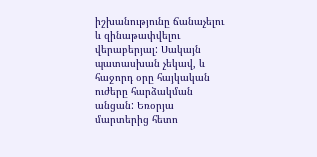իշխանությունը ճանաչելու և զինաթափվելու վերաբերյալ: Սակայն պատասխան չեկավ, և հաջորդ օրը հայկական ուժերը հարձակման անցան: Եռօրյա մարտերից հետո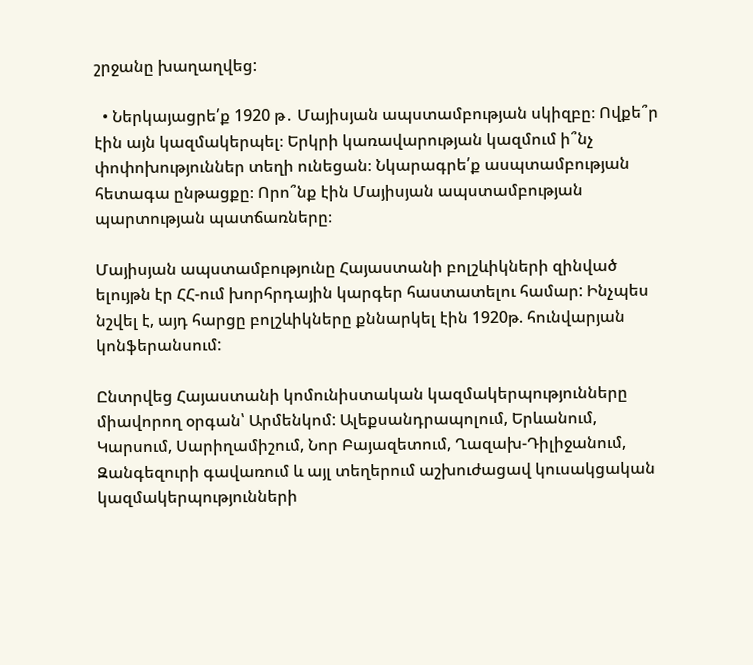շրջանը խաղաղվեց:

  • Ներկայացրե՛ք 1920 թ․ Մայիսյան ապստամբության սկիզբը։ Ովքե՞ր էին այն կազմակերպել։ Երկրի կառավարության կազմում ի՞նչ փոփոխություններ տեղի ունեցան։ Նկարագրե՛ք ասպտամբության հետագա ընթացքը։ Որո՞նք էին Մայիսյան ապստամբության պարտության պատճառները։

Մայիսյան ապստամբությունը Հայաստանի բոլշևիկների զինված ելույթն էր ՀՀ-ում խորհրդային կարգեր հաստատելու համար: Ինչպես նշվել է, այդ հարցը բոլշևիկները քննարկել էին 1920թ. հունվարյան կոնֆերանսում:

Ընտրվեց Հայաստանի կոմունիստական կազմակերպությունները միավորող օրգան՝ Արմենկոմ: Ալեքսանդրապոլում, Երևանում, Կարսում, Սարիղամիշում, Նոր Բայազետում, Ղազախ-Դիլիջանում, Զանգեզուրի գավառում և այլ տեղերում աշխուժացավ կուսակցական կազմակերպությունների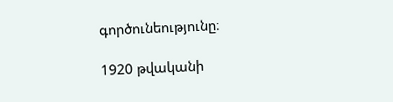գործունեությունը։

1920 թվականի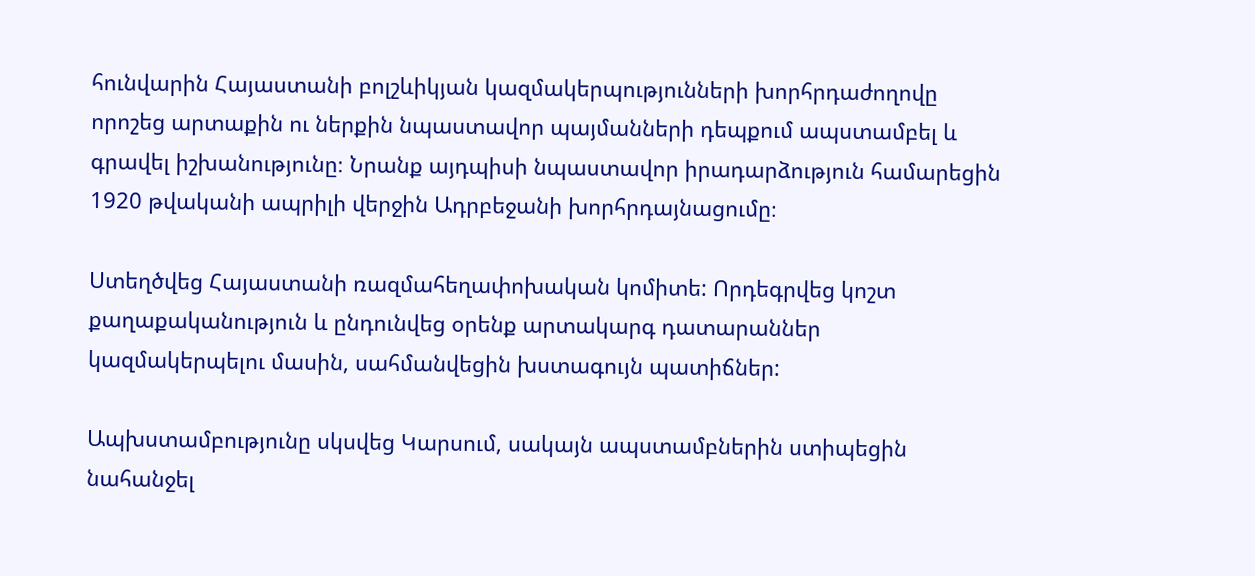հունվարին Հայաստանի բոլշևիկյան կազմակերպությունների խորհրդաժողովը որոշեց արտաքին ու ներքին նպաստավոր պայմանների դեպքում ապստամբել և գրավել իշխանությունը։ Նրանք այդպիսի նպաստավոր իրադարձություն համարեցին 1920 թվականի ապրիլի վերջին Ադրբեջանի խորհրդայնացումը։

Ստեղծվեց Հայաստանի ռազմահեղափոխական կոմիտե: Որդեգրվեց կոշտ քաղաքականություն և ընդունվեց օրենք արտակարգ դատարաններ կազմակերպելու մասին, սահմանվեցին խստագույն պատիճներ:

Ապխստամբությունը սկսվեց Կարսում, սակայն ապստամբներին ստիպեցին նահանջել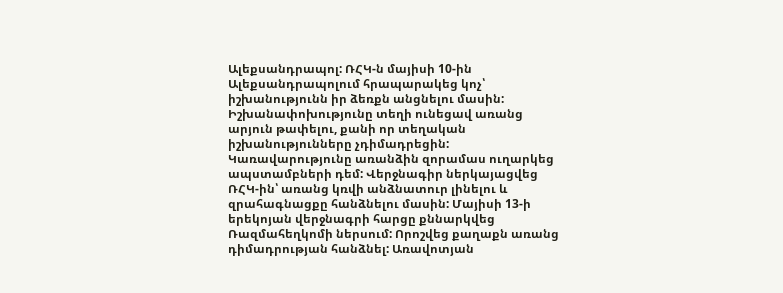Ալեքսանդրապոլ: ՌՀԿ-ն մայիսի 10-ին Ալեքսանդրապոլում հրապարակեց կոչ՝ իշխանությունն իր ձեռքն անցնելու մասին: Իշխանափոխությունը տեղի ունեցավ առանց արյուն թափելու, քանի որ տեղական իշխանությունները չդիմադրեցին: Կառավարությունը առանձին զորամաս ուղարկեց ապստամբների դեմ: Վերջնագիր ներկայացվեց ՌՀԿ-ին՝ առանց կռվի անձնատուր լինելու և զրահագնացքը հանձնելու մասին: Մայիսի 13-ի երեկոյան վերջնագրի հարցը քննարկվեց Ռազմահեղկոմի ներսում: Որոշվեց քաղաքն առանց դիմադրության հանձնել: Առավոտյան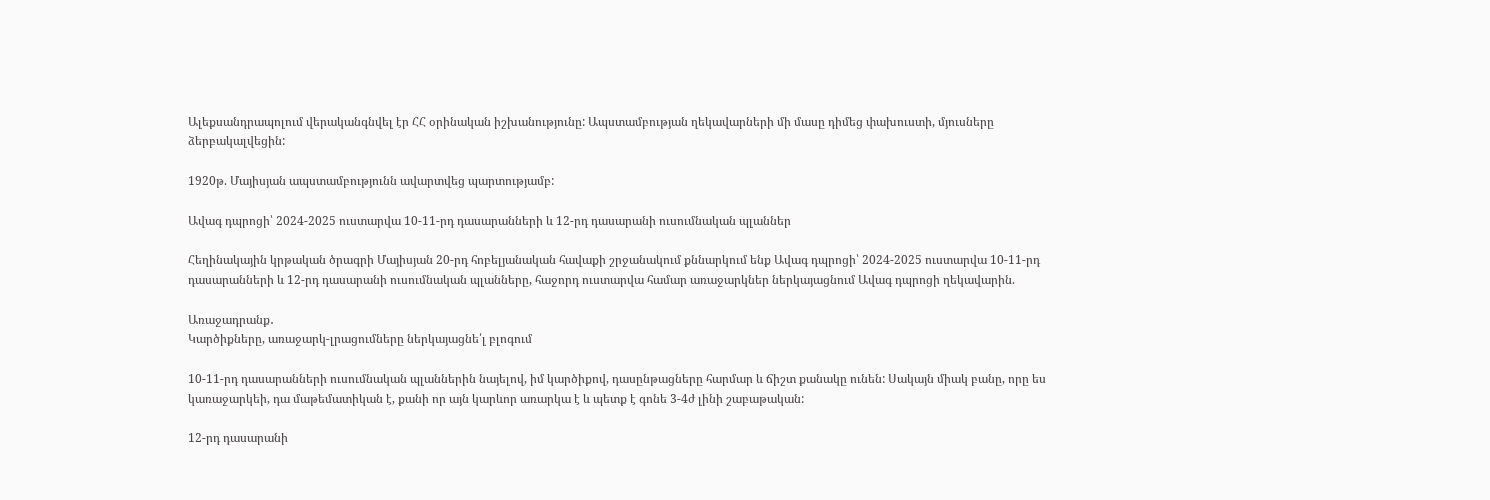Ալեքսանդրապոլում վերականգնվել էր ՀՀ օրինական իշխանությունը: Ապստամբության ղեկավարների մի մասը դիմեց փախուստի, մյուսները ձերբակալվեցին:

1920թ. Մայիսյան ապստամբությունն ավարտվեց պարտությամբ:

Ավագ դպրոցի՝ 2024-2025 ուստարվա 10-11-րդ դասարանների և 12-րդ դասարանի ուսումնական պլաններ

Հեղինակային կրթական ծրագրի Մայիսյան 20-րդ հոբելյանական հավաքի շրջանակում քննարկում ենք Ավագ դպրոցի՝ 2024-2025 ուստարվա 10-11-րդ դասարանների և 12-րդ դասարանի ուսումնական պլանները, հաջորդ ուստարվա համար առաջարկներ ներկայացնում Ավագ դպրոցի ղեկավարին.

Առաջադրանք․
Կարծիքները, առաջարկ-լրացումները ներկայացնե՛լ բլոգում

10-11-րդ դասարանների ուսումնական պլաններին նայելով, իմ կարծիքով, դասընթացները հարմար և ճիշտ քանակը ունեն: Սակայն միակ բանը, որը ես կառաջարկեի, դա մաթեմատիկան է, քանի որ այն կարևոր առարկա է և պետք է գոնե 3-4ժ լինի շաբաթական:

12-րդ դասարանի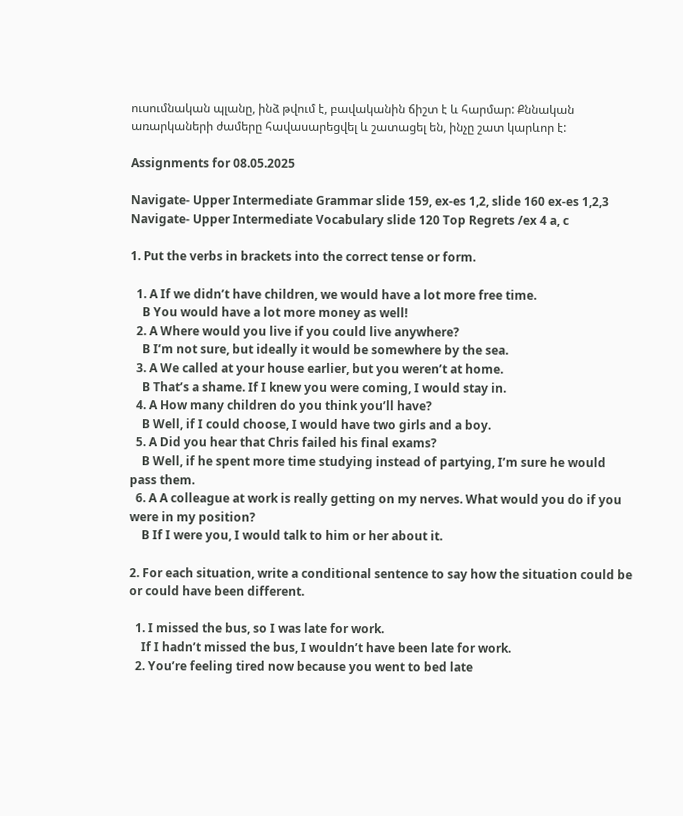ուսումնական պլանը, ինձ թվում է, բավականին ճիշտ է և հարմար: Քննական առարկաների ժամերը հավասարեցվել և շատացել են, ինչը շատ կարևոր է:

Assignments for 08.05.2025

Navigate- Upper Intermediate Grammar slide 159, ex-es 1,2, slide 160 ex-es 1,2,3
Navigate- Upper Intermediate Vocabulary slide 120 Top Regrets /ex 4 a, c

1. Put the verbs in brackets into the correct tense or form.

  1. A If we didn’t have children, we would have a lot more free time.
    B You would have a lot more money as well!
  2. A Where would you live if you could live anywhere?
    B I’m not sure, but ideally it would be somewhere by the sea.
  3. A We called at your house earlier, but you weren’t at home.
    B That’s a shame. If I knew you were coming, I would stay in.
  4. A How many children do you think you’ll have?
    B Well, if I could choose, I would have two girls and a boy.
  5. A Did you hear that Chris failed his final exams?
    B Well, if he spent more time studying instead of partying, I’m sure he would pass them.
  6. A A colleague at work is really getting on my nerves. What would you do if you were in my position?
    B If I were you, I would talk to him or her about it.

2. For each situation, write a conditional sentence to say how the situation could be or could have been different.

  1. I missed the bus, so I was late for work.
    If I hadn’t missed the bus, I wouldn’t have been late for work.
  2. You’re feeling tired now because you went to bed late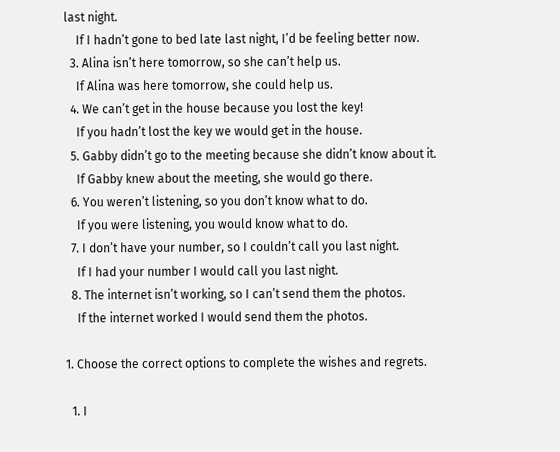last night.
    If I hadn’t gone to bed late last night, I’d be feeling better now.
  3. Alina isn’t here tomorrow, so she can’t help us.
    If Alina was here tomorrow, she could help us.
  4. We can’t get in the house because you lost the key!
    If you hadn’t lost the key we would get in the house.
  5. Gabby didn’t go to the meeting because she didn’t know about it.
    If Gabby knew about the meeting, she would go there.
  6. You weren’t listening, so you don’t know what to do.
    If you were listening, you would know what to do.
  7. I don’t have your number, so I couldn’t call you last night.
    If I had your number I would call you last night.
  8. The internet isn’t working, so I can’t send them the photos.
    If the internet worked I would send them the photos.

1. Choose the correct options to complete the wishes and regrets.

  1. I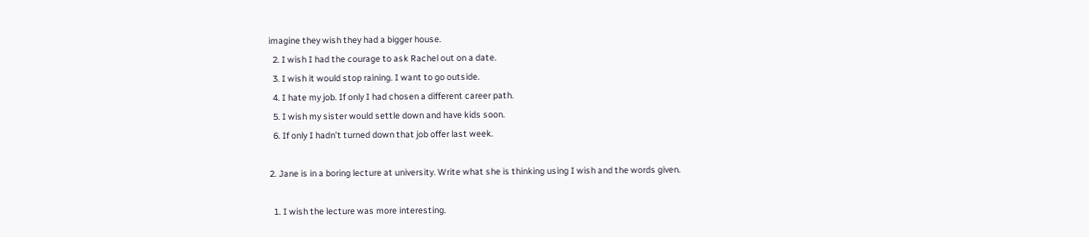imagine they wish they had a bigger house.
  2. I wish I had the courage to ask Rachel out on a date.
  3. I wish it would stop raining. I want to go outside.
  4. I hate my job. If only I had chosen a different career path.
  5. I wish my sister would settle down and have kids soon.
  6. If only I hadn’t turned down that job offer last week.

2. Jane is in a boring lecture at university. Write what she is thinking using I wish and the words given.

  1. I wish the lecture was more interesting.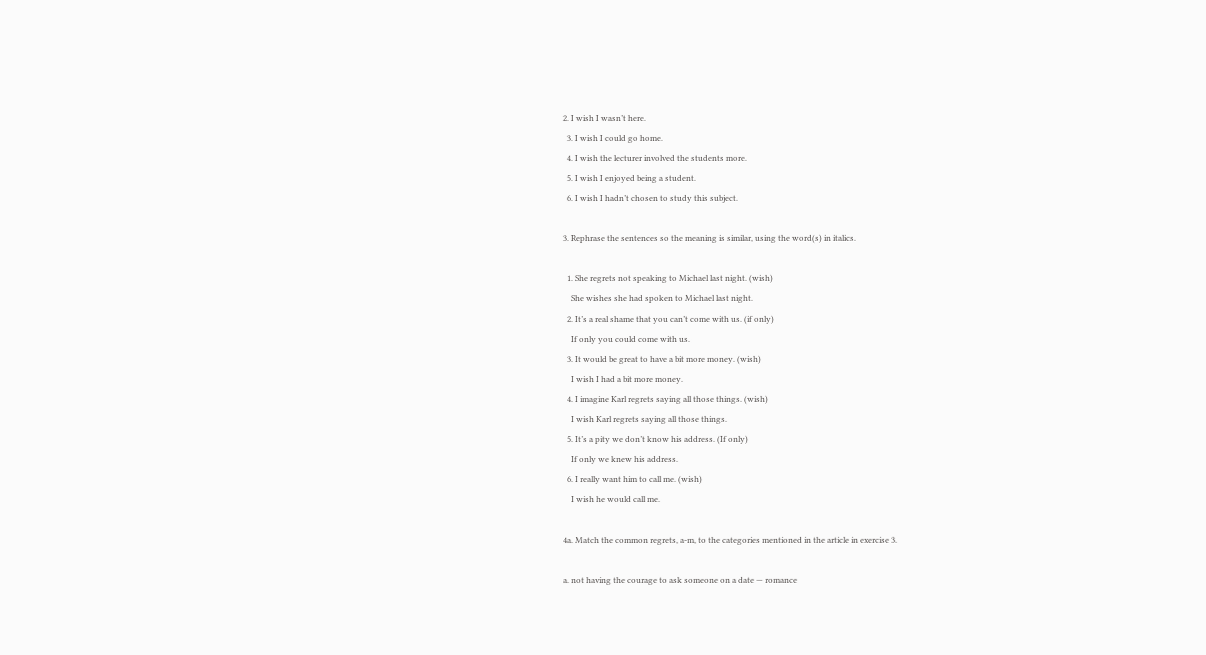2. I wish I wasn’t here.
  3. I wish I could go home.
  4. I wish the lecturer involved the students more.
  5. I wish I enjoyed being a student.
  6. I wish I hadn’t chosen to study this subject.

3. Rephrase the sentences so the meaning is similar, using the word(s) in italics.

  1. She regrets not speaking to Michael last night. (wish)
    She wishes she had spoken to Michael last night.
  2. It’s a real shame that you can’t come with us. (if only)
    If only you could come with us.
  3. It would be great to have a bit more money. (wish)
    I wish I had a bit more money.
  4. I imagine Karl regrets saying all those things. (wish)
    I wish Karl regrets saying all those things.
  5. It’s a pity we don’t know his address. (If only)
    If only we knew his address.
  6. I really want him to call me. (wish)
    I wish he would call me.

4a. Match the common regrets, a-m, to the categories mentioned in the article in exercise 3.

a. not having the courage to ask someone on a date — romance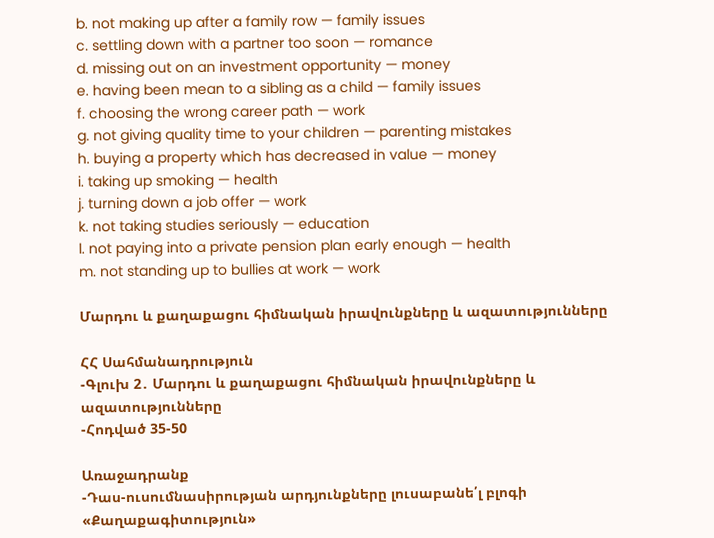b. not making up after a family row — family issues
c. settling down with a partner too soon — romance
d. missing out on an investment opportunity — money
e. having been mean to a sibling as a child — family issues
f. choosing the wrong career path — work
g. not giving quality time to your children — parenting mistakes
h. buying a property which has decreased in value — money
i. taking up smoking — health
j. turning down a job offer — work
k. not taking studies seriously — education
l. not paying into a private pension plan early enough — health
m. not standing up to bullies at work — work

Մարդու և քաղաքացու հիմնական իրավունքները և ազատությունները

ՀՀ Սահմանադրություն
-Գլուխ 2․ Մարդու և քաղաքացու հիմնական իրավունքները և ազատությունները
-Հոդված 35-50

Առաջադրանք
-Դաս-ուսումնասիրության արդյունքները լուսաբանե՛լ բլոգի «Քաղաքագիտություն»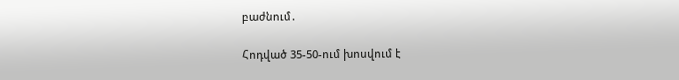բաժնում․

Հոդված 35-50-ում խոսվում է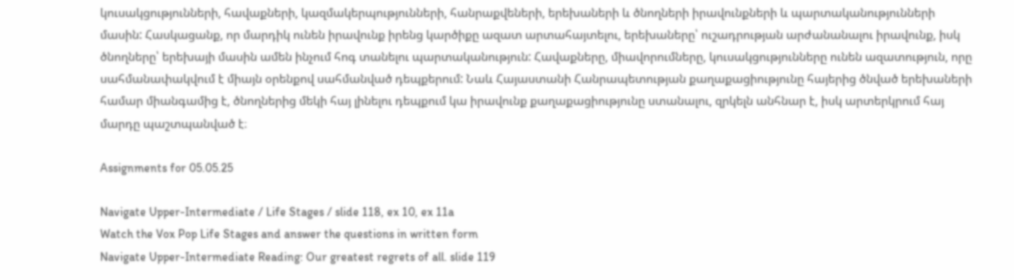կուսակցությունների, հավաքների, կազմակերպությունների, հանրաքվեների, երեխաների և ծնողների իրավունքների և պարտականությունների մասին: Հասկացանք, որ մարդիկ ունեն իրավունք իրենց կարծիքը ազատ արտահայտելու, երեխաները՝ ուշադրության արժանանալու իրավունք, իսկ ծնողները՝ երեխայի մասին ամեն ինչում հոգ տանելու պարտականություն: Հավաքները, միավորումները, կուսակցությունները ունեն ազատություն, որը սահմանափակվում է միայն օրենքով սահմանված դեպքերում: Նաև Հայաստանի Հանրապետության քաղաքացիությունը հայերից ծնված երեխաների համար միանգամից է, ծնողներից մեկի հայ լինելու դեպքում կա իրավունք քաղաքացիությունը ստանալու, զրկելն անհնար է, իսկ արտերկրում հայ մարդը պաշտպանված է։

Assignments for 05.05.25

Navigate Upper-Intermediate / Life Stages / slide 118, ex 10, ex 11a
Watch the Vox Pop Life Stages and answer the questions in written form
Navigate Upper-Intermediate Reading: Our greatest regrets of all. slide 119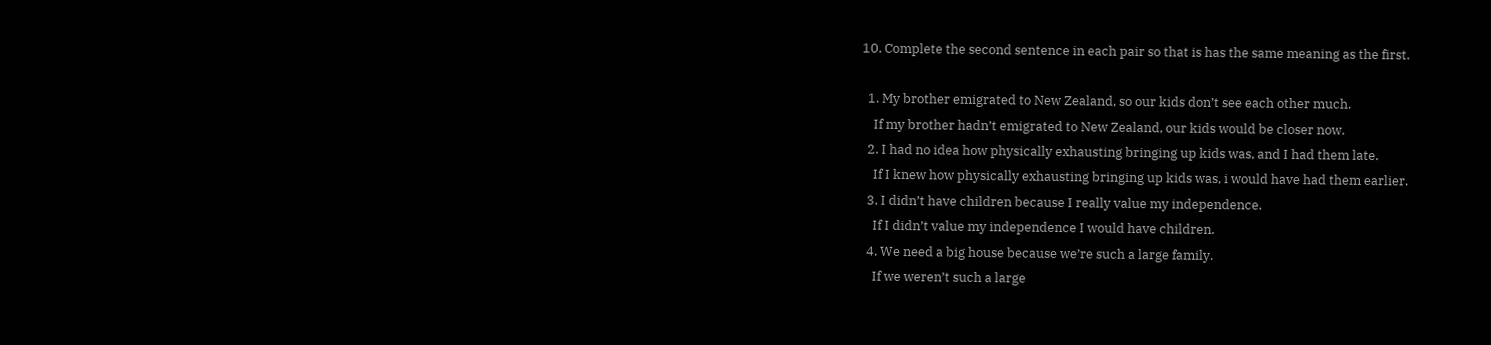10. Complete the second sentence in each pair so that is has the same meaning as the first.

  1. My brother emigrated to New Zealand, so our kids don’t see each other much.
    If my brother hadn’t emigrated to New Zealand, our kids would be closer now.
  2. I had no idea how physically exhausting bringing up kids was, and I had them late.
    If I knew how physically exhausting bringing up kids was, i would have had them earlier.
  3. I didn’t have children because I really value my independence.
    If I didn’t value my independence I would have children.
  4. We need a big house because we’re such a large family.
    If we weren’t such a large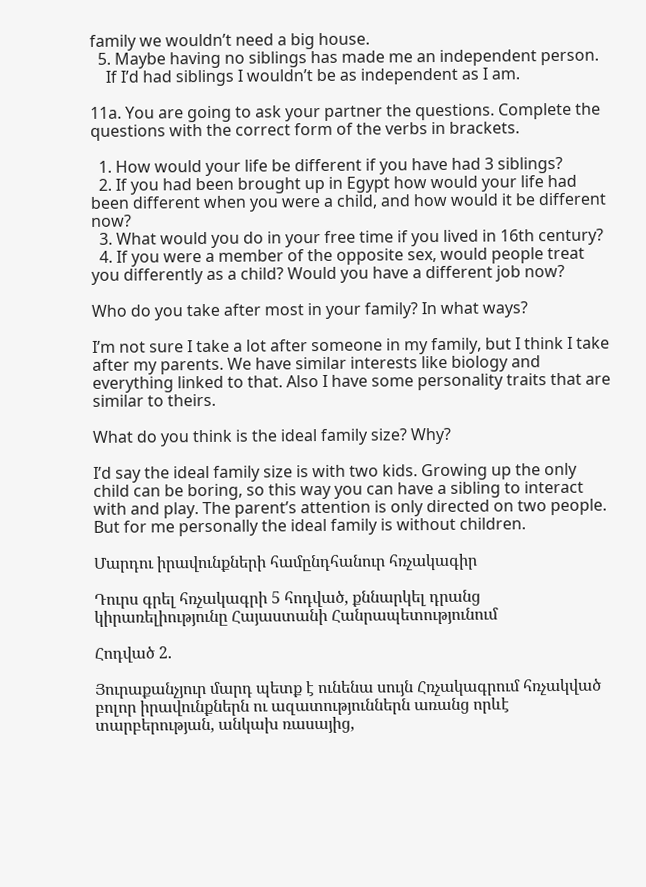family we wouldn’t need a big house.
  5. Maybe having no siblings has made me an independent person.
    If I’d had siblings I wouldn’t be as independent as I am.

11a. You are going to ask your partner the questions. Complete the questions with the correct form of the verbs in brackets.

  1. How would your life be different if you have had 3 siblings?
  2. If you had been brought up in Egypt how would your life had been different when you were a child, and how would it be different now?
  3. What would you do in your free time if you lived in 16th century?
  4. If you were a member of the opposite sex, would people treat you differently as a child? Would you have a different job now?

Who do you take after most in your family? In what ways?

I’m not sure I take a lot after someone in my family, but I think I take after my parents. We have similar interests like biology and everything linked to that. Also I have some personality traits that are similar to theirs.

What do you think is the ideal family size? Why?

I’d say the ideal family size is with two kids. Growing up the only child can be boring, so this way you can have a sibling to interact with and play. The parent’s attention is only directed on two people. But for me personally the ideal family is without children.

Մարդու իրավունքների համընդհանուր հռչակագիր

Դուրս գրել հռչակագրի 5 հոդված, քննարկել դրանց կիրառելիությունը Հայաստանի Հանրապետությունում

Հոդված 2.

Յուրաքանչյուր մարդ պետք է ունենա սույն Հռչակագրում հռչակված բոլոր իրավունքներն ու ազատություններն առանց որևէ տարբերության, անկախ ռասայից,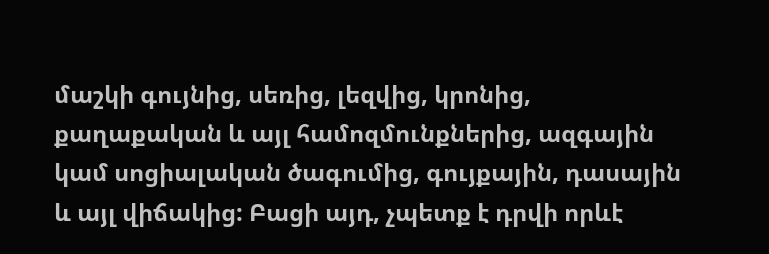մաշկի գույնից, սեռից, լեզվից, կրոնից, քաղաքական և այլ համոզմունքներից, ազգային կամ սոցիալական ծագումից, գույքային, դասային և այլ վիճակից: Բացի այդ, չպետք է դրվի որևէ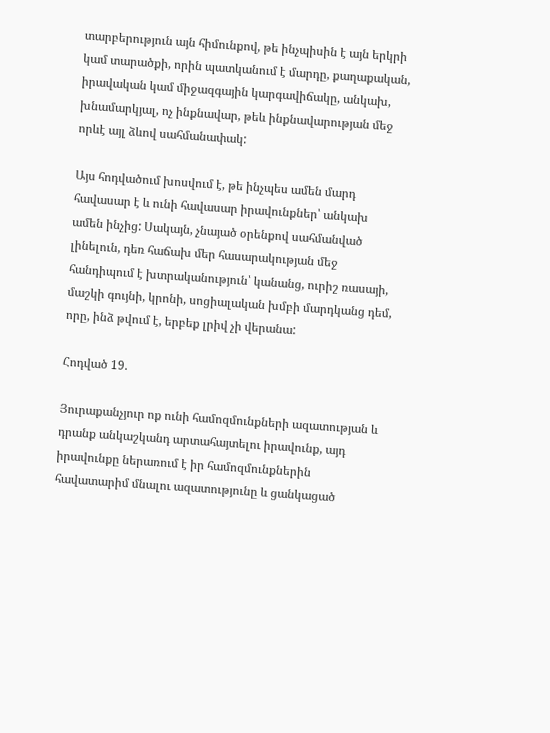տարբերություն այն հիմունքով, թե ինչպիսին է այն երկրի կամ տարածքի, որին պատկանում է մարդը, քաղաքական, իրավական կամ միջազգային կարգավիճակը, անկախ, խնամարկյալ, ոչ ինքնավար, թեև ինքնավարության մեջ որևէ այլ ձևով սահմանափակ:

Այս հոդվածում խոսվում է, թե ինչպես ամեն մարդ հավասար է և ունի հավասար իրավունքներ՝ անկախ ամեն ինչից: Սակայն, չնայած օրենքով սահմանված լինելուն, դեռ հաճախ մեր հասարակության մեջ հանդիպում է խտրականություն՝ կանանց, ուրիշ ռասայի, մաշկի գույնի, կրոնի, սոցիալական խմբի մարդկանց դեմ, որը, ինձ թվում է, երբեք լրիվ չի վերանա:

Հոդված 19.

Յուրաքանչյուր ոք ունի համոզմունքների ազատության և դրանք անկաշկանդ արտահայտելու իրավունք, այդ իրավունքը ներառում է իր համոզմունքներին հավատարիմ մնալու ազատությունը և ցանկացած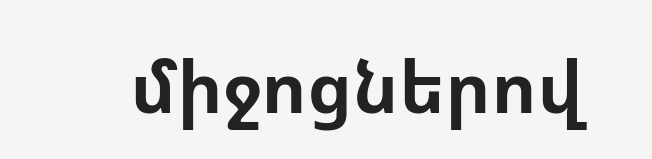միջոցներով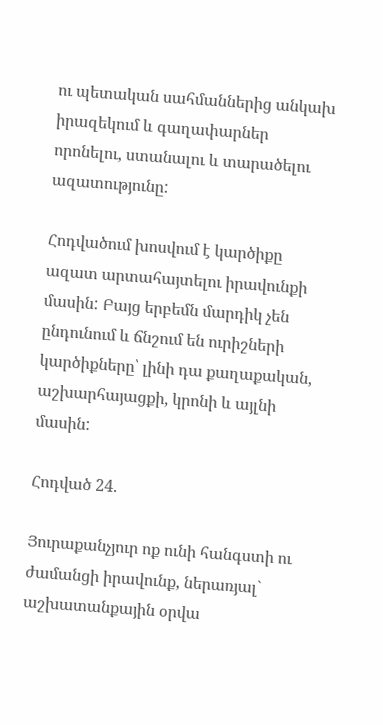ու պետական սահմաններից անկախ իրազեկում և գաղափարներ որոնելու, ստանալու և տարածելու ազատությունը:

Հոդվածում խոսվում է կարծիքը ազատ արտահայտելու իրավունքի մասին: Բայց երբեմն մարդիկ չեն ընդունում և ճնշում են ուրիշների կարծիքները՝ լինի դա քաղաքական, աշխարհայացքի, կրոնի և այլնի մասին:

Հոդված 24.

Յուրաքանչյուր ոք ունի հանգստի ու ժամանցի իրավունք, ներառյալ` աշխատանքային օրվա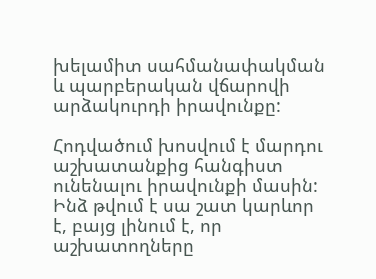խելամիտ սահմանափակման և պարբերական վճարովի արձակուրդի իրավունքը:

Հոդվածում խոսվում է մարդու աշխատանքից հանգիստ ունենալու իրավունքի մասին: Ինձ թվում է սա շատ կարևոր է, բայց լինում է, որ աշխատողները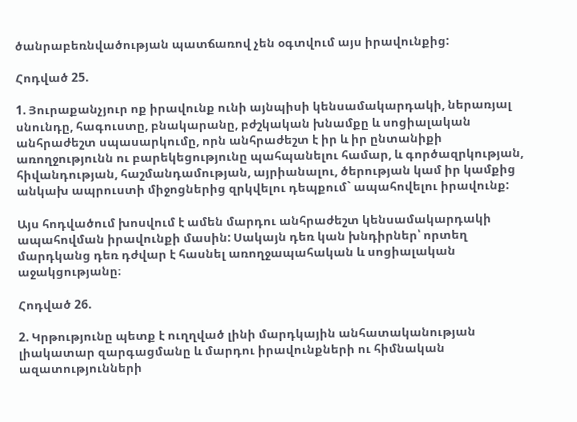ծանրաբեռնվածության պատճառով չեն օգտվում այս իրավունքից:

Հոդված 25.

1. Յուրաքանչյուր ոք իրավունք ունի այնպիսի կենսամակարդակի, ներառյալ սնունդը, հագուստը, բնակարանը, բժշկական խնամքը և սոցիալական անհրաժեշտ սպասարկումը, որն անհրաժեշտ է իր և իր ընտանիքի առողջությունն ու բարեկեցությունը պահպանելու համար, և գործազրկության, հիվանդության, հաշմանդամության, այրիանալու, ծերության կամ իր կամքից անկախ ապրուստի միջոցներից զրկվելու դեպքում` ապահովելու իրավունք:

Այս հոդվածում խոսվում է ամեն մարդու անհրաժեշտ կենսամակարդակի ապահովման իրավունքի մասին: Սակայն դեռ կան խնդիրներ՝ որտեղ մարդկանց դեռ դժվար է հասնել առողջապահական և սոցիալական աջակցությանը։

Հոդված 26.

2. Կրթությունը պետք է ուղղված լինի մարդկային անհատականության լիակատար զարգացմանը և մարդու իրավունքների ու հիմնական ազատությունների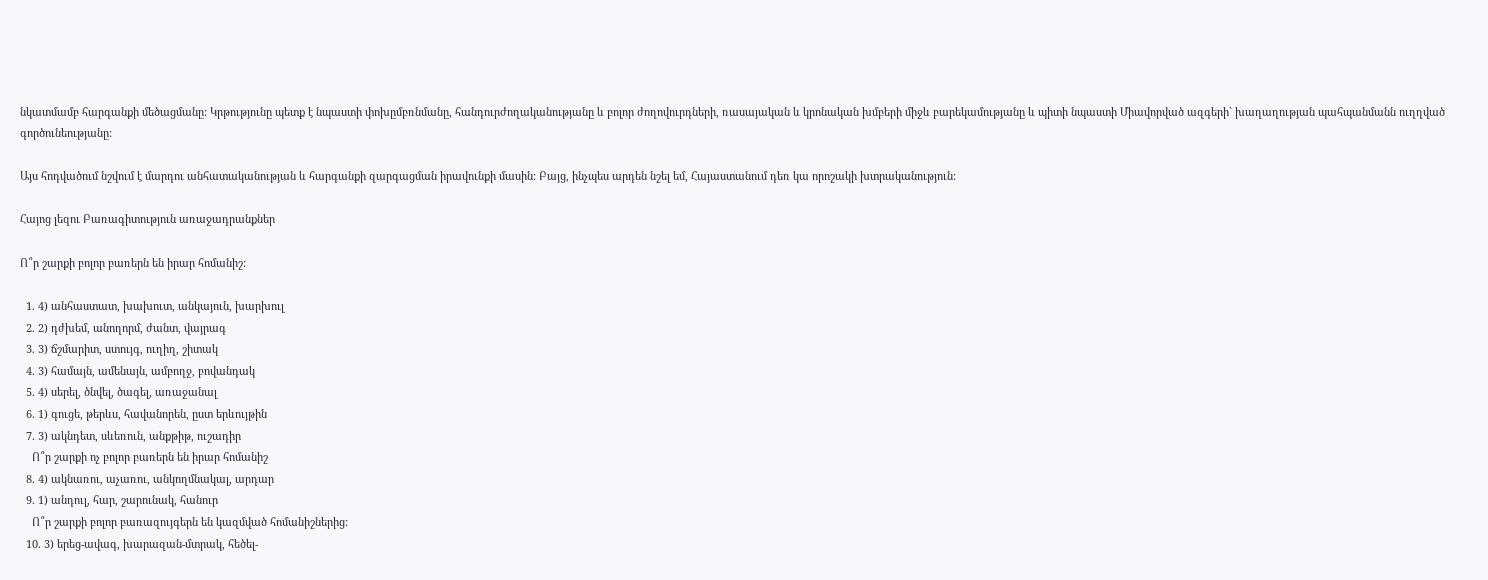նկատմամբ հարգանքի մեծացմանը: Կրթությունը պետք է նպաստի փոխըմբռնմանը, հանդուրժողականությանը և բոլոր ժողովուրդների, ռասայական և կրոնական խմբերի միջև բարեկամությանը և պիտի նպաստի Միավորված ազգերի` խաղաղության պահպանմանն ուղղված գործունեությանը:

Այս հոդվածում նշվում է մարդու անհատականության և հարգանքի զարգացման իրավունքի մասին: Բայց, ինչպես արդեն նշել եմ, Հայաստանում դեռ կա որոշակի խտրականություն:

Հայոց լեզու Բառագիտություն առաջադրանքներ

Ո՞ր շարքի բոլոր բառերն են իրար հոմանիշ:

  1. 4) անհաստատ, խախուտ, անկայուն, խարխուլ
  2. 2) դժխեմ, անողորմ, ժանտ, վայրագ
  3. 3) ճշմարիտ, ստույգ, ուղիղ, շիտակ
  4. 3) համայն, ամենայն, ամբողջ, բովանդակ
  5. 4) սերել, ծնվել, ծագել, առաջանալ
  6. 1) գուցե, թերևս, հավանորեն, ըստ երևույթին
  7. 3) ակնդետ, սևեռուն, անքթիթ, ուշադիր
    Ո՞ր շարքի ոչ բոլոր բառերն են իրար հոմանիշ
  8. 4) ակնառու, աչառու, անկողմնակալ, արդար
  9. 1) անդուլ, հար, շարունակ, հանուր
    Ո՞ր շարքի բոլոր բառազույգերն են կազմված հոմանիշներից:
  10. 3) երեց-ավագ, խարազան-մտրակ, հեծել-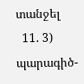տանջել
  11. 3) պարագիծ-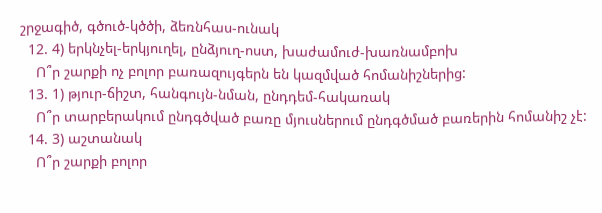շրջագիծ, գծուծ-կծծի, ձեռնհաս-ունակ
  12. 4) երկնչել-երկյուղել, ընձյուղ-ոստ, խաժամուժ-խառնամբոխ
    Ո՞ր շարքի ոչ բոլոր բառազույգերն են կազմված հոմանիշներից:
  13. 1) թյուր-ճիշտ, հանգույն-նման, ընդդեմ-հակառակ
    Ո՞ր տարբերակում ընդգծված բառը մյուսներում ընդգծմած բառերին հոմանիշ չէ:
  14. 3) աշտանակ
    Ո՞ր շարքի բոլոր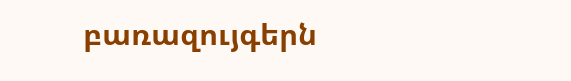բառազույգերն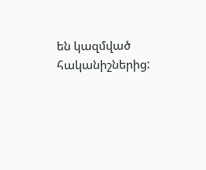են կազմված հականիշներից: